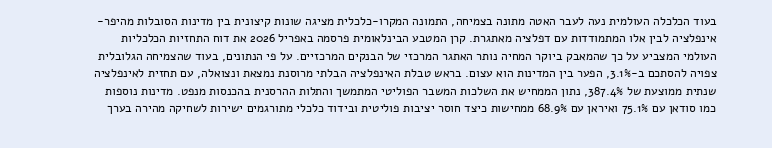בעוד הכלכלה העולמית נעה לעבר האטה מתונה בצמיחה, התמונה המקרו-כלכלית מציגה שונות קיצונית בין מדינות הסובלות מהיפר-אינפלציה לבין אלו המתמודדות עם דפלציה מאתגרת. קרן המטבע הבינלאומית פרסמה באפריל 2026 את דוח התחזיות הכלכליות העולמי המצביע על כך שהמאבק ביוקר המחיה נותר האתגר המרכזי של הבנקים המרכזיים. על פי הנתונים, בעוד שהצמיחה הגלובלית צפויה להסתכם ב-3.1%, הפער בין המדינות הוא עצום. בראש טבלת האינפלציה הבלתי מרוסנת נמצאת ונצואלה, עם תחזית לאינפלציה שנתית ממוצעת של 387.4%, נתון הממחיש את השלכות המשבר הפוליטי המתמשך והתלות ההרסנית בהכנסות מנפט. מדינות נוספות כמו סודאן עם 75.1% ואיראן עם 68.9% ממחישות כיצד חוסר יציבות פוליטית ובידוד כלכלי מתורגמים ישירות לשחיקה מהירה בערך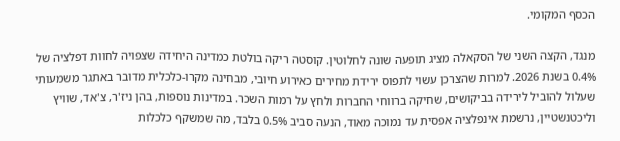הכסף המקומי.

מנגד, הקצה השני של הסקאלה מציג תופעה שונה לחלוטין. קוסטה ריקה בולטת כמדינה היחידה שצפויה לחוות דפלציה של 0.4% בשנת 2026. למרות שהצרכן עשוי לתפוס ירידת מחירים כאירוע חיובי, מבחינה מקרו-כלכלית מדובר באתגר משמעותי שעלול להוביל לירידה בביקושים, שחיקה ברווחי החברות ולחץ על רמות השכר. במדינות נוספות, בהן ניז'ר, צ'אד, שוויץ וליכטנשטיין, נרשמת אינפלציה אפסית עד נמוכה מאוד, הנעה סביב 0.5% בלבד, מה שמשקף כלכלות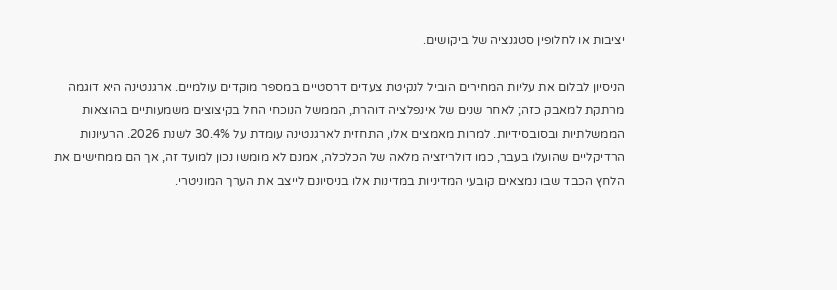יציבות או לחלופין סטגנציה של ביקושים.

הניסיון לבלום את עליות המחירים הוביל לנקיטת צעדים דרסטיים במספר מוקדים עולמיים. ארגנטינה היא דוגמה מרתקת למאבק כזה; לאחר שנים של אינפלציה דוהרת, הממשל הנוכחי החל בקיצוצים משמעותיים בהוצאות הממשלתיות ובסובסידיות. למרות מאמצים אלו, התחזית לארגנטינה עומדת על 30.4% לשנת 2026. הרעיונות הרדיקליים שהועלו בעבר, כמו דולריזציה מלאה של הכלכלה, אמנם לא מומשו נכון למועד זה, אך הם ממחישים את הלחץ הכבד שבו נמצאים קובעי המדיניות במדינות אלו בניסיונם לייצב את הערך המוניטרי.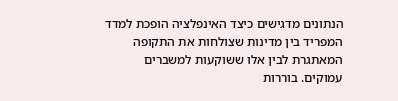הנתונים מדגישים כיצד האינפלציה הופכת למדד המפריד בין מדינות שצולחות את התקופה המאתגרת לבין אלו ששוקעות למשברים עמוקים. בוררות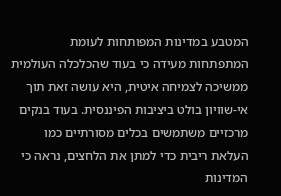המטבע במדינות המפותחות לעומת המתפתחות מעידה כי בעוד שהכלכלה העולמית ממשיכה לצמיחה איטית, היא עושה זאת תוך אי-שוויון בולט ביציבות הפיננסית. בעוד בנקים מרכזיים משתמשים בכלים מסורתיים כמו העלאת ריבית כדי למתן את הלחצים, נראה כי המדינות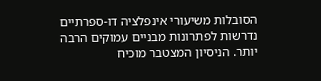הסובלות משיעורי אינפלציה דו-ספרתיים נדרשות לפתרונות מבניים עמוקים הרבה יותר. הניסיון המצטבר מוכיח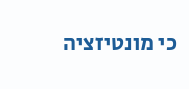כי מונטיזציה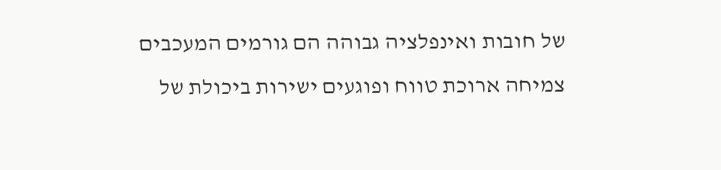של חובות ואינפלציה גבוהה הם גורמים המעכבים צמיחה ארוכת טווח ופוגעים ישירות ביכולת של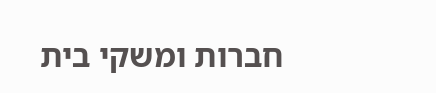חברות ומשקי בית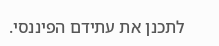לתכנן את עתידם הפיננסי.